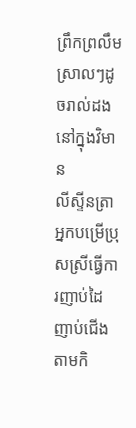ព្រឹកព្រលឹមស្រាលៗដូចរាល់ដងនៅក្នុងវិមាន
លីស្ទីនត្រាអ្នកបម្រើប្រុសស្រីធ្វើការញាប់ដៃញាប់ជើង
តាមកិ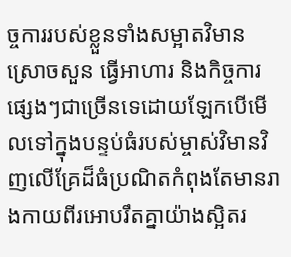ច្ចការរបស់ខ្លួនទាំងសម្អាតវិមាន ស្រោចសួន ធ្វើអាហារ និងកិច្ចការផ្សេងៗជាច្រើនទេដោយឡែកបើមើលទៅក្នុងបន្ទប់ធំរបស់ម្ចាស់វិមានវិញលើគ្រែដ៏ធំប្រណិតកំពុងតែមានរាងកាយពីរអោបរឹតគ្នាយ៉ាងស្អិតរ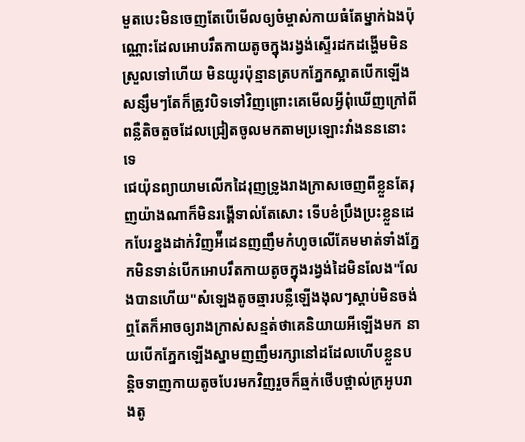មួតបេះមិនចេញតែបើមើលឲ្យចំម្ចាស់កាយធំតែម្នាក់ឯងប៉ុណ្ណោះដែលអោបរឹតកាយតូចក្នុងរង្វង់ស្ទើរដកដង្ហើមមិនស្រួលទៅហើយ មិនយូរប៉ុន្មានត្របកភ្នែកស្អាតបើកឡើងសន្សឹមៗតែក៏ត្រូវបិទទៅវិញព្រោះគេមើលអ្វីពុំឃើញក្រៅពីពន្លឺតិចតួចដែលជ្រៀតចូលមកតាមប្រឡោះវាំងនននោះទេ
ជេយ៉ុនព្យាយាមលើកដៃរុញទ្រូងរាងក្រាសចេញពីខ្លួនតែរុញយ៉ាងណាក៏មិនរង្គើទាល់តែសោះ ទើបខំប្រឹងប្រះខ្លួនដេកបែរខ្នងដាក់វិញអ៉ីដេនញញឹមកំហូចលើគែមមាត់ទាំងភ្នែកមិនទាន់បើកអោបរឹតកាយតូចក្នុងរង្វង់ដៃមិនលែង"លែងបានហើយ"សំឡេងតូចឆ្មារបន្លឺឡើងងុលៗស្តាប់មិនចង់ឮតែក៏អាចឲ្យរាងក្រាស់សន្មត់ថាគេនិយាយអីឡើងមក នាយបើកភ្នែកឡើងស្នាមញញឹមរក្សានៅដដែលហើបខ្លួនបន្តិចទាញកាយតូចបែរមកវិញរួចក៏ឆ្មក់ថើបថ្ពាល់ក្រអូបរាងតូ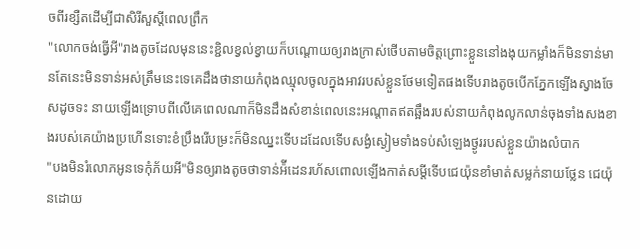ចពីរខ្សឺតដើម្បីជាសិរីសួស្ដីពេលព្រឹក
"លោកចង់ធ្វើអី"រាងតូចដែលមុននេះខ្ជិលខ្វល់ខ្វាយក៏បណ្តោយឲ្យរាងក្រាស់ថើបតាមចិត្តព្រោះខ្លួននៅងងុយកម្លាំងក៏មិនទាន់មានតែនេះមិនទាន់អស់ត្រឹមនេះទេគេដឹងថានាយកំពុងឈ្មុលចូលក្នុងអាវរបស់ខ្លួនថែមទៀតផងទើបរាងតូចបើកភ្នែកឡើងស្វាងចែសដូចទះ នាយឡើងទ្រោបពីលើគេពេលណាក៏មិនដឹងសំខាន់ពេលនេះអណ្តាតឥតឆ្អឹងរបស់នាយកំពុងលូកលាន់ចុងទាំងសងខាងរបស់គេយ៉ាងប្រហើនទោះខំប្រឹងរើបម្រះក៏មិនឈ្នះទើបដដែលទើបសង្ងំស្ងៀមទាំងទប់សំឡេងថ្ងូររបស់ខ្លួនយ៉ាងលំបាក
"បងមិនរំលោភអូនទេកុំភ័យអី"មិនឲ្យរាងតូចថាទាន់អ៉ីដេនរហ័សពោលឡើងកាត់សម្តីទើបជេយ៉ុនខាំមាត់សម្លក់នាយថ្លែន ជេយ៉ុនដោយ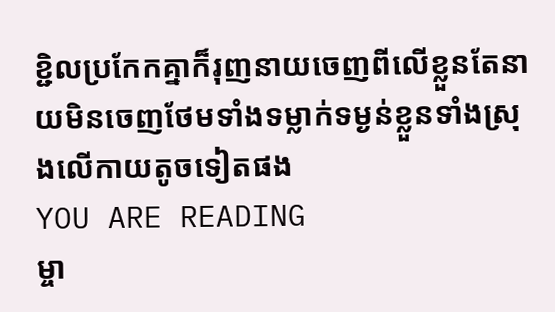ខ្ជិលប្រកែកគ្នាក៏រុញនាយចេញពីលើខ្លួនតែនាយមិនចេញថែមទាំងទម្លាក់ទម្ងន់ខ្លួនទាំងស្រុងលើកាយតូចទៀតផង
YOU ARE READING
ម្ចា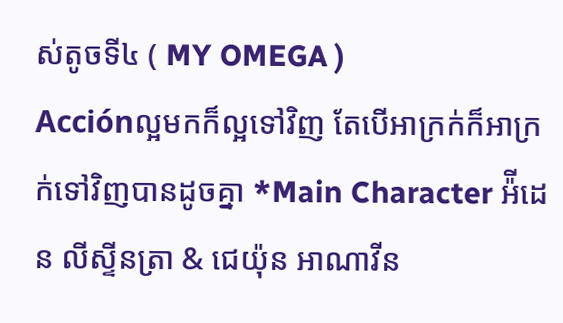ស់តូចទី៤ ( MY OMEGA )
Acciónល្អមកក៏ល្អទៅវិញ តែបើអាក្រក់ក៏អាក្រក់ទៅវិញបានដូចគ្នា *Main Character អ៉ីដេន លីស្ទីនត្រា & ជេយ៉ុន អាណាវីន